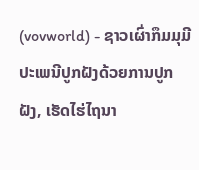(vovworld) - ຊາວເຜົ່າກຶມມຸມີປະເພນີປູກຝັງດ້ວຍການປູກຝັງ, ເຮັດໄຮ່ໄຖນາ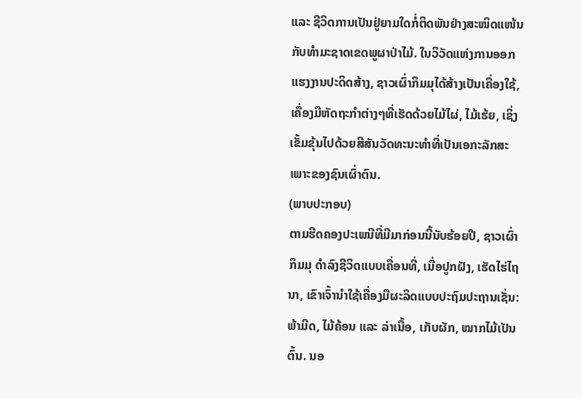ແລະ ຊີວິດການເປັນຢູ່ຍາມໃດກໍ່ຕິດພັນຢ່າງສະໜິດແໜ້ນກັບທຳມະຊາດເຂດພູຜາປ່າໄມ້. ໃນວິວັດແຫ່ງການອອກແຮງງານປະດິດສ້າງ, ຊາວເຜົ່າກຶມມຸໄດ້ສ້າງເປັນເຄື່ອງໃຊ້, ເຄື່ອງມືຫັດຖະກຳຕ່າງໆທີ່ເຮັດດ້ວຍໄມ້ໄຜ່, ໄມ້ເຮ້ຍ, ເຊິ່ງເຂັ້ມຂຸ້ນໄປດ້ວຍສີສັນວັດທະນະທຳທີ່ເປັນເອກະລັກສະເພາະຂອງຊົນເຜົ່າຕົນ.
(ພາບປະກອບ)
ຕາມຮີດຄອງປະເພນີທີ່ມີມາກ່ອນນີ້ນັບຮ້ອຍປີ, ຊາວເຜົ່າກຶມມຸ ດຳລົງຊີວິດແບບເຄື່ອນທີ່, ເມື່ອປູກຝັງ, ເຮັດໄຮ່ໄຖນາ, ເຂົາເຈົ້ານຳໃຊ້ເຄື່ອງມືຜະລິດແບບປະຖົມປະຖານເຊັ່ນ: ພ້າມີດ, ໄມ້ຄ້ອນ ແລະ ລ່າເນື້ອ, ເກັບຜັກ, ໝາກໄມ້ເປັນຕົ້ນ. ນອ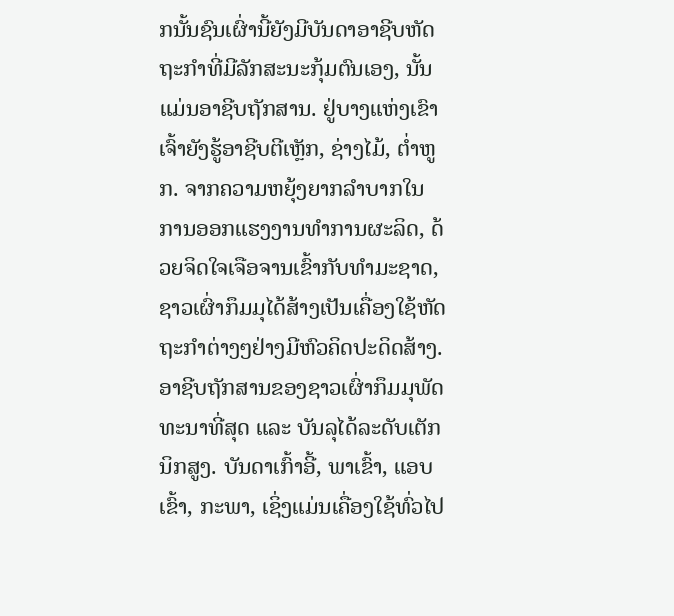ກນັ້ນຊົນເຜົ່ານີ້ຍັງມີບັນດາອາຊີບຫັດຖະກຳທີ່ມີລັກສະນະກຸ້ມຕົນເອງ, ນັ້ນແມ່ນອາຊີບຖັກສານ. ຢູ່ບາງແຫ່ງເຂົາເຈົ້າຍັງຮູ້ອາຊີບຕີເຫຼັກ, ຊ່າງໄມ້, ຕ່ຳຫູກ. ຈາກຄວາມຫຍຸ້ງຍາກລຳບາກໃນການອອກແຮງງານທຳການຜະລິດ, ດ້ວຍຈິດໃຈເຈືອຈານເຂົ້າກັບທຳມະຊາດ, ຊາວເຜົ່າກຶມມຸໄດ້ສ້າງເປັນເຄື່ອງໃຊ້ຫັດຖະກຳຕ່າງໆຢ່າງມີຫົວຄິດປະດິດສ້າງ. ອາຊີບຖັກສານຂອງຊາວເຜົ່າກຶມມຸພັດທະນາທີ່ສຸດ ແລະ ບັນລຸໄດ້ລະດັບເຕັກນິກສູງ. ບັນດາເກົ້າອີ້, ພາເຂົ້າ, ແອບເຂົ້າ, ກະພາ, ເຊິ່ງແມ່ນເຄື່ອງໃຊ້ທົ່ວໄປ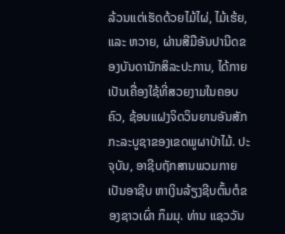ລ້ວນແຕ່ເຮັດດ້ວຍໄມ້ໄຜ່, ໄມ້ເຮ້ຍ, ແລະ ຫວາຍ, ຜ່ານສີມືອັນປານີດຂອງບັນດານັກສິລະປະການ, ໄດ້ກາຍເປັນເຄື່ອງໃຊ້ທີ່ສວຍງາມໃນຄອບຄົວ, ຊ້ອນແຝງຈິດວິນຍານອັນສັກກະລະບູຊາຂອງເຂດພູຜາປ່າໄມ້. ປະຈຸບັນ, ອາຊີບຖັກສານພວມກາຍເປັນອາຊີບ ຫາເງິນລ້ຽງຊີບຕົ້ນຕໍຂອງຊາວເຜົ່າ ກຶມມຸ. ທ່ານ ແຊວວັນ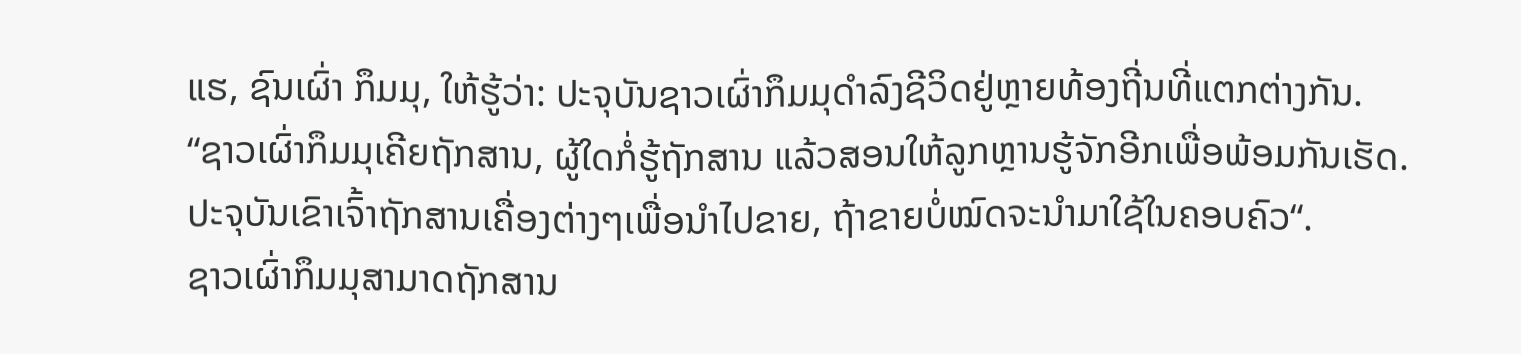ແຮ, ຊົນເຜົ່າ ກຶມມຸ, ໃຫ້ຮູ້ວ່າ: ປະຈຸບັນຊາວເຜົ່າກຶມມຸດຳລົງຊີວິດຢູ່ຫຼາຍທ້ອງຖີ່ນທີ່ແຕກຕ່າງກັນ.
“ຊາວເຜົ່າກຶມມຸເຄີຍຖັກສານ, ຜູ້ໃດກໍ່ຮູ້ຖັກສານ ແລ້ວສອນໃຫ້ລູກຫຼານຮູ້ຈັກອີກເພື່ອພ້ອມກັນເຮັດ. ປະຈຸບັນເຂົາເຈົ້າຖັກສານເຄື່ອງຕ່າງໆເພື່ອນຳໄປຂາຍ, ຖ້າຂາຍບໍ່ໝົດຈະນຳມາໃຊ້ໃນຄອບຄົວ“.
ຊາວເຜົ່າກຶມມຸສາມາດຖັກສານ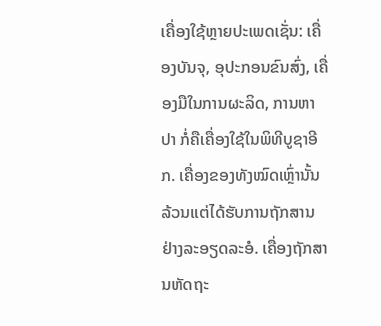ເຄື່ອງໃຊ້ຫຼາຍປະເພດເຊັ່ນ: ເຄື່ອງບັນຈຸ, ອຸປະກອນຂົນສົ່ງ, ເຄື່ອງມືໃນການຜະລິດ, ການຫາປາ ກໍ່ຄືເຄື່ອງໃຊ້ໃນພິທີບູຊາອີກ. ເຄື່ອງຂອງທັງໝົດເຫຼົ່ານັ້ນ ລ້ວນແຕ່ໄດ້ຮັບການຖັກສານຢ່າງລະອຽດລະອໍ. ເຄື່ອງຖັກສານຫັດຖະ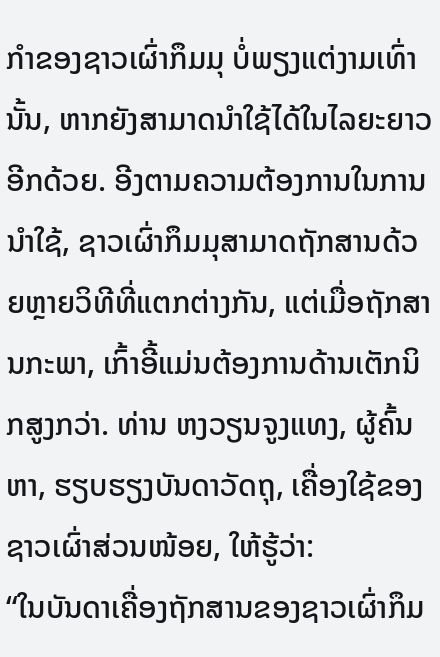ກຳຂອງຊາວເຜົ່າກຶມມຸ ບໍ່ພຽງແຕ່ງາມເທົ່ານັ້ນ, ຫາກຍັງສາມາດນຳໃຊ້ໄດ້ໃນໄລຍະຍາວອີກດ້ວຍ. ອີງຕາມຄວາມຕ້ອງການໃນການນຳໃຊ້, ຊາວເຜົ່າກຶມມຸສາມາດຖັກສານດ້ວຍຫຼາຍວິທີທີ່ແຕກຕ່າງກັນ, ແຕ່ເມື່ອຖັກສານກະພາ, ເກົ້າອີ້ແມ່ນຕ້ອງການດ້ານເຕັກນິກສູງກວ່າ. ທ່ານ ຫງວຽນຈູງແທງ, ຜູ້ຄົ້ນຫາ, ຮຽບຮຽງບັນດາວັດຖຸ, ເຄື່ອງໃຊ້ຂອງຊາວເຜົ່າສ່ວນໜ້ອຍ, ໃຫ້ຮູ້ວ່າ:
“ໃນບັນດາເຄື່ອງຖັກສານຂອງຊາວເຜົ່າກຶມ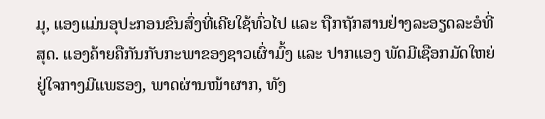ມຸ, ແອງແມ່ນອຸປະກອນຂົນສົ່ງທີ່ເຄີຍໃຊ້ທົ່ວໄປ ແລະ ຖືກຖັກສານຢ່າງລະອຽດລະອໍທີ່ສຸດ. ແອງຄ້າຍຄືກັນກັບກະພາຂອງຊາວເຜົ່າມົ້ງ ແລະ ປາກແອງ ພັດມີເຊືອກມັດໃຫຍ່ ຢູ່ໃຈກາງມີແພຮອງ, ພາດຜ່ານໜ້າຜາກ, ທັງ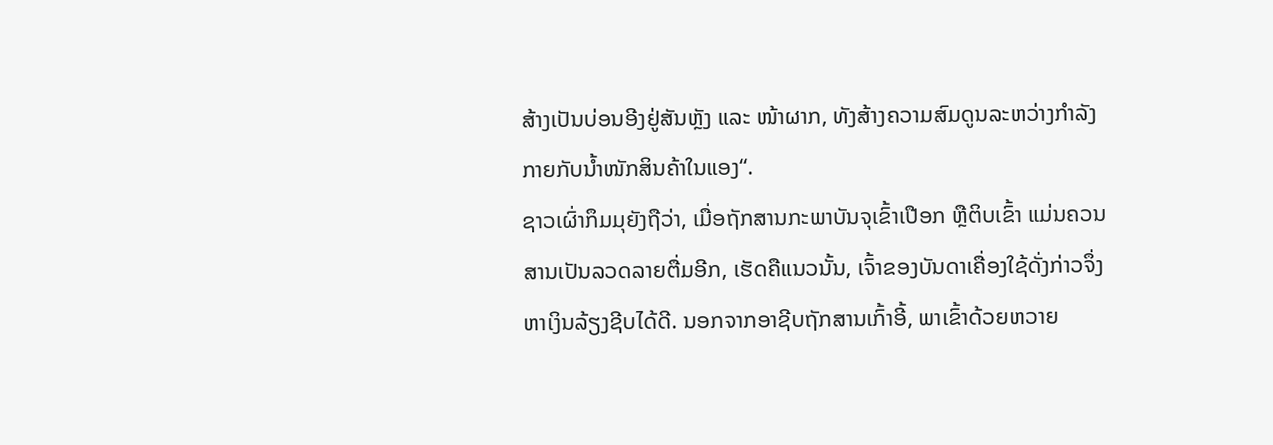ສ້າງເປັນບ່ອນອີງຢູ່ສັນຫຼັງ ແລະ ໜ້າຜາກ, ທັງສ້າງຄວາມສົມດູນລະຫວ່າງກຳລັງກາຍກັບນ້ຳໜັກສິນຄ້າໃນແອງ“.
ຊາວເຜົ່າກຶມມຸຍັງຖືວ່າ, ເມື່ອຖັກສານກະພາບັນຈຸເຂົ້າເປືອກ ຫຼືຕິບເຂົ້າ ແມ່ນຄວນສານເປັນລວດລາຍຕື່ມອີກ, ເຮັດຄືແນວນັ້ນ, ເຈົ້າຂອງບັນດາເຄື່ອງໃຊ້ດັ່ງກ່າວຈຶ່ງຫາເງິນລ້ຽງຊີບໄດ້ດີ. ນອກຈາກອາຊີບຖັກສານເກົ້າອີ້, ພາເຂົ້າດ້ວຍຫວາຍ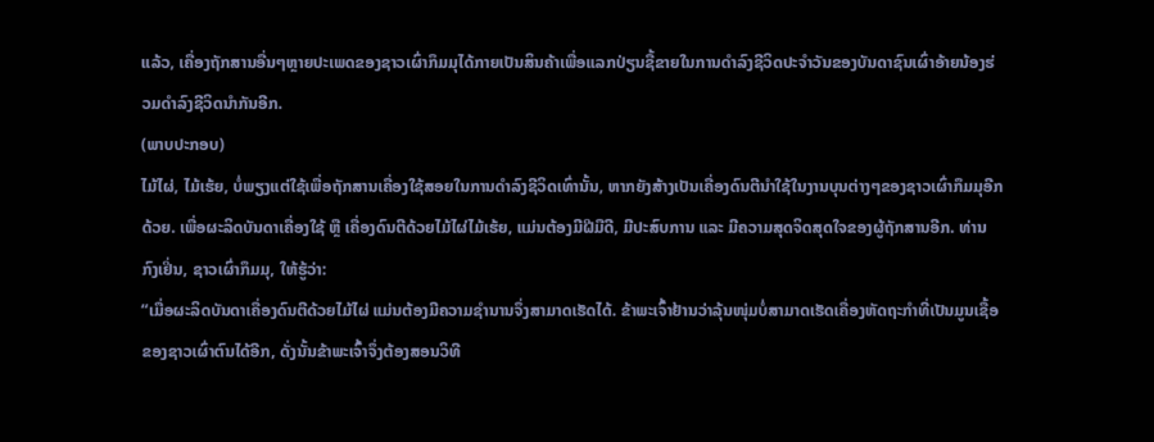ແລ້ວ, ເຄື່ອງຖັກສານອື່ນໆຫຼາຍປະເພດຂອງຊາວເຜົ່າກຶມມຸໄດ້ກາຍເປັນສິນຄ້າເພື່ອແລກປ່ຽນຊື້ຂາຍໃນການດຳລົງຊີວິດປະຈຳວັນຂອງບັນດາຊົນເຜົ່າອ້າຍນ້ອງຮ່ວມດຳລົງຊີວິດນຳກັນອີກ.
(ພາບປະກອບ)
ໄມ້ໄຜ່, ໄມ້ເຮ້ຍ, ບໍ່ພຽງແຕ່ໃຊ້ເພື່ອຖັກສານເຄື່ອງໃຊ້ສອຍໃນການດຳລົງຊີວິດເທົ່ານັ້ນ, ຫາກຍັງສ້າງເປັນເຄື່ອງດົນຕີນຳໃຊ້ໃນງານບຸນຕ່າງໆຂອງຊາວເຜົ່າກຶມມຸອີກດ້ວຍ. ເພື່ອຜະລິດບັນດາເຄື່ອງໃຊ້ ຫຼື ເຄື່ອງດົນຕີດ້ວຍໄມ້ໄຜ່ໄມ້ເຮ້ຍ, ແມ່ນຕ້ອງມີຝີມືດີ, ມີປະສົບການ ແລະ ມີຄວາມສຸດຈິດສຸດໃຈຂອງຜູ້ຖັກສານອີກ. ທ່ານ ກົງເຢິ່ນ, ຊາວເຜົ່າກຶມມຸ, ໃຫ້ຮູ້ວ່າ:
“ເມື່ອຜະລິດບັນດາເຄື່ອງດົນຕີດ້ວຍໄມ້ໄຜ່ ແມ່ນຕ້ອງມີຄວາມຊຳນານຈຶ່ງສາມາດເຮັດໄດ້. ຂ້າພະເຈົ້າຢ້ານວ່າລຸ້ນໜຸ່ມບໍ່ສາມາດເຮັດເຄື່ອງຫັດຖະກຳທີ່ເປັນມູນເຊື້ອຂອງຊາວເຜົ່າຕົນໄດ້ອີກ, ດັ່ງນັ້ນຂ້າພະເຈົ້າຈຶ່ງຕ້ອງສອນວິທີ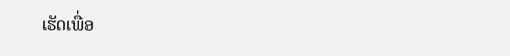ເຮັດເພື່ອ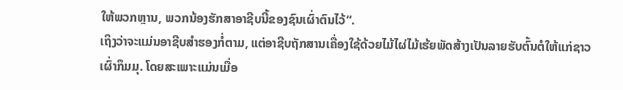ໃຫ້ພວກຫຼານ, ພວກນ້ອງຮັກສາອາຊີບນີ້ຂອງຊົນເຜົ່າຕົນໄວ້“.
ເຖິງວ່າຈະແມ່ນອາຊີບສຳຮອງກໍ່ຕາມ, ແຕ່ອາຊີບຖັກສານເຄື່ອງໃຊ້ດ້ວຍໄມ້ໄຜ່ໄມ້ເຮ້ຍພັດສ້າງເປັນລາຍຮັບຕົ້ນຕໍໃຫ້ແກ່ຊາວເຜົ່າກຶມມຸ. ໂດຍສະເພາະແມ່ນເມື່ອ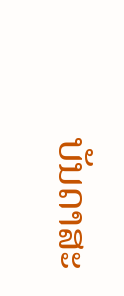ບັນດາສະ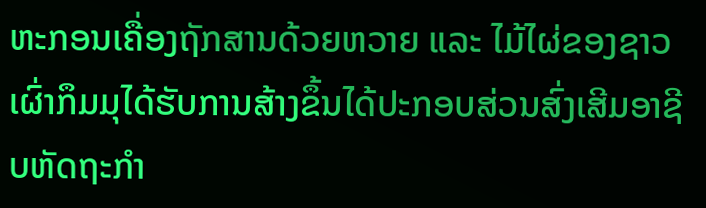ຫະກອນເຄື່ອງຖັກສານດ້ວຍຫວາຍ ແລະ ໄມ້ໄຜ່ຂອງຊາວເຜົ່າກຶມມຸໄດ້ຮັບການສ້າງຂຶ້ນໄດ້ປະກອບສ່ວນສົ່ງເສີມອາຊີບຫັດຖະກຳ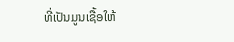ທີ່ເປັນມູນເຊື້ອໃຫ້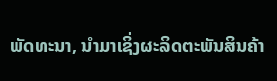ພັດທະນາ, ນຳມາເຊິ່ງຜະລິດຕະພັນສິນຄ້າ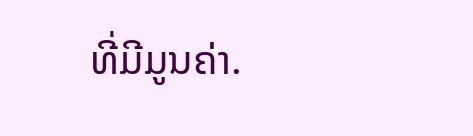ທີ່ມີມູນຄ່າ.